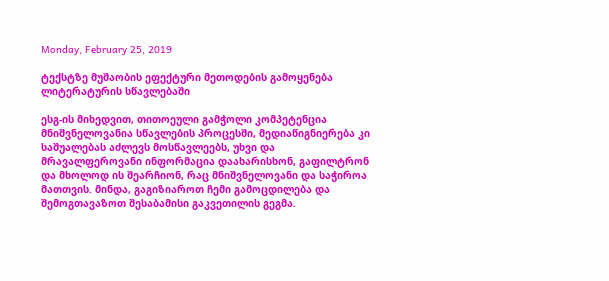Monday, February 25, 2019

ტექსტზე მუშაობის ეფექტური მეთოდების გამოყენება ლიტერატურის სწავლებაში

ესგ-ის მიხედვით, თითოეული გამჭოლი კომპეტენცია მნიშვნელოვანია სწავლების პროცესში, მედიაწიგნიერება კი საშუალებას აძლევს მოსწავლეებს, უხვი და მრავალფეროვანი ინფორმაცია დაახარისხონ, გაფილტრონ და მხოლოდ ის შეარჩიონ, რაც მნიშვნელოვანი და საჭიროა მათთვის. მინდა, გაგიზიაროთ ჩემი გამოცდილება და შემოგთავაზოთ შესაბამისი გაკვეთილის გეგმა.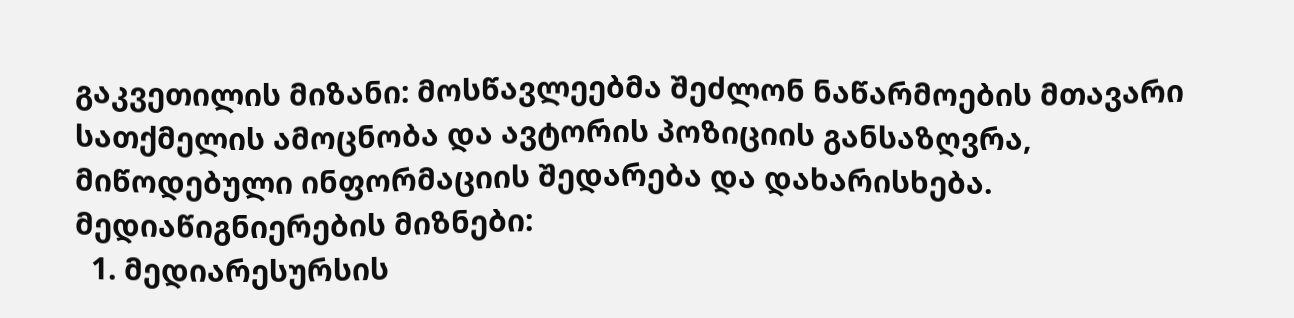გაკვეთილის მიზანი: მოსწავლეებმა შეძლონ ნაწარმოების მთავარი სათქმელის ამოცნობა და ავტორის პოზიციის განსაზღვრა, მიწოდებული ინფორმაციის შედარება და დახარისხება.
მედიაწიგნიერების მიზნები:
  1. მედიარესურსის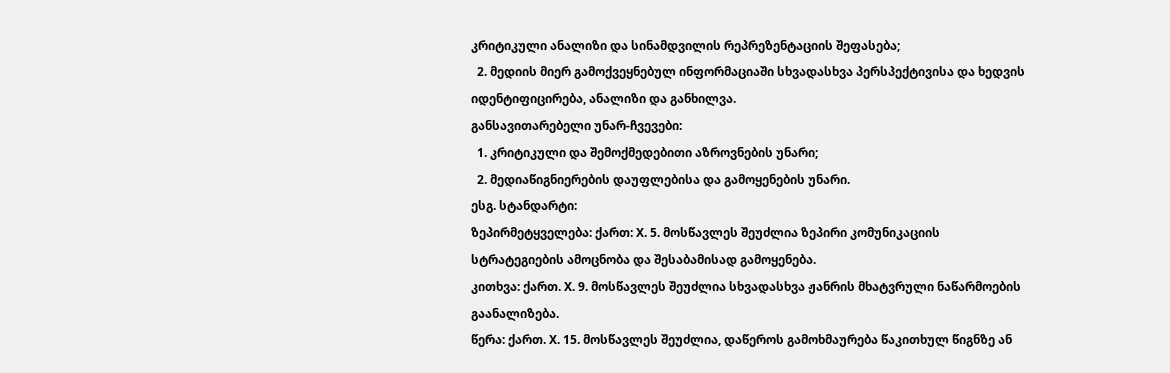კრიტიკული ანალიზი და სინამდვილის რეპრეზენტაციის შეფასება;
  2. მედიის მიერ გამოქვეყნებულ ინფორმაციაში სხვადასხვა პერსპექტივისა და ხედვის იდენტიფიცირება, ანალიზი და განხილვა.
განსავითარებელი უნარ-ჩვევები:
  1. კრიტიკული და შემოქმედებითი აზროვნების უნარი;
  2. მედიაწიგნიერების დაუფლებისა და გამოყენების უნარი.
ესგ. სტანდარტი:
ზეპირმეტყველება: ქართ: X. 5. მოსწავლეს შეუძლია ზეპირი კომუნიკაციის სტრატეგიების ამოცნობა და შესაბამისად გამოყენება.
კითხვა: ქართ. X. 9. მოსწავლეს შეუძლია სხვადასხვა ჟანრის მხატვრული ნაწარმოების გაანალიზება.
წერა: ქართ. X. 15. მოსწავლეს შეუძლია, დაწეროს გამოხმაურება წაკითხულ წიგნზე ან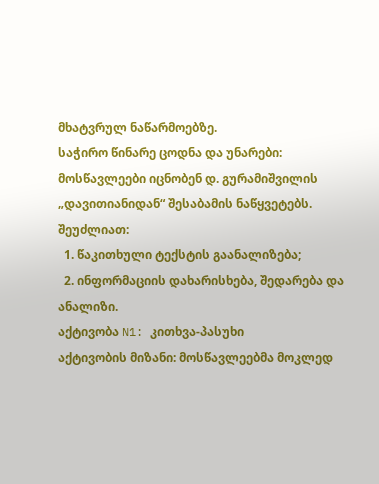მხატვრულ ნაწარმოებზე.
საჭირო წინარე ცოდნა და უნარები:
მოსწავლეები იცნობენ დ. გურამიშვილის „დავითიანიდან“ შესაბამის ნაწყვეტებს.
შეუძლიათ:
  1. წაკითხული ტექსტის გაანალიზება;
  2. ინფორმაციის დახარისხება, შედარება და ანალიზი.
აქტივობა N1: კითხვა-პასუხი
აქტივობის მიზანი: მოსწავლეებმა მოკლედ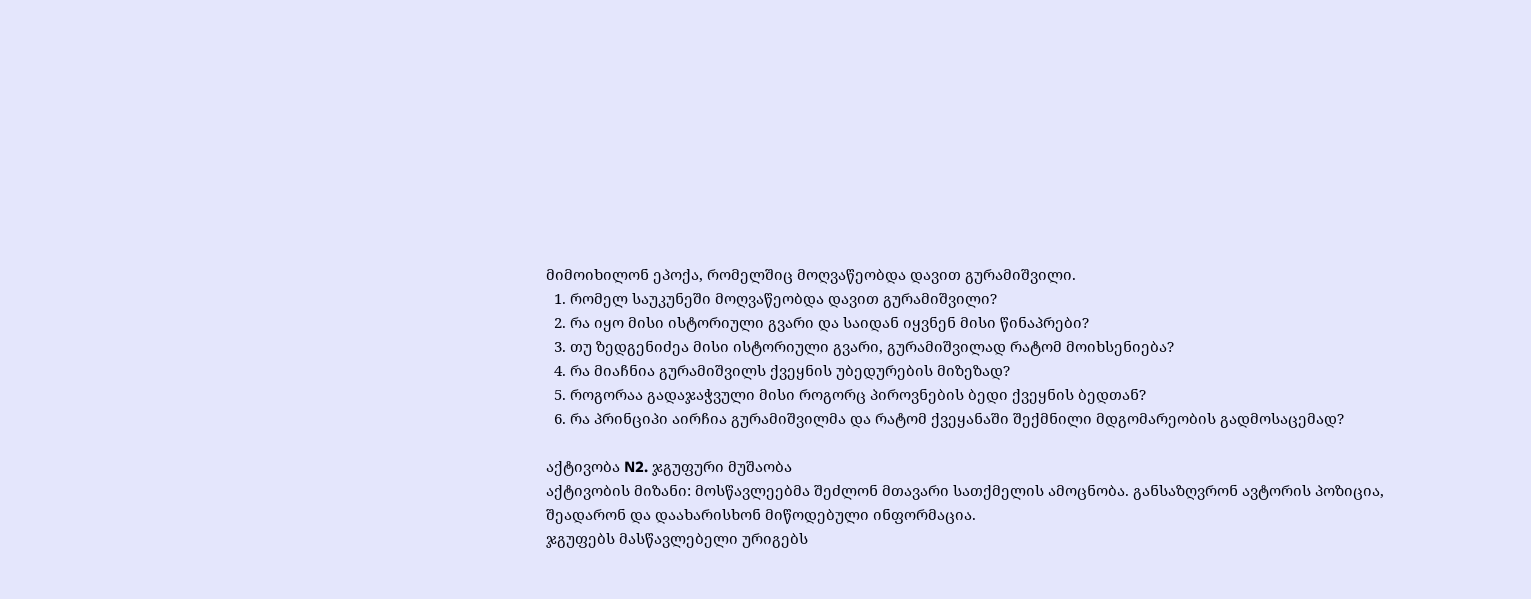მიმოიხილონ ეპოქა, რომელშიც მოღვაწეობდა დავით გურამიშვილი.
  1. რომელ საუკუნეში მოღვაწეობდა დავით გურამიშვილი?
  2. რა იყო მისი ისტორიული გვარი და საიდან იყვნენ მისი წინაპრები?
  3. თუ ზედგენიძეა მისი ისტორიული გვარი, გურამიშვილად რატომ მოიხსენიება?
  4. რა მიაჩნია გურამიშვილს ქვეყნის უბედურების მიზეზად?
  5. როგორაა გადაჯაჭვული მისი როგორც პიროვნების ბედი ქვეყნის ბედთან?
  6. რა პრინციპი აირჩია გურამიშვილმა და რატომ ქვეყანაში შექმნილი მდგომარეობის გადმოსაცემად?

აქტივობა N2. ჯგუფური მუშაობა
აქტივობის მიზანი: მოსწავლეებმა შეძლონ მთავარი სათქმელის ამოცნობა. განსაზღვრონ ავტორის პოზიცია, შეადარონ და დაახარისხონ მიწოდებული ინფორმაცია.
ჯგუფებს მასწავლებელი ურიგებს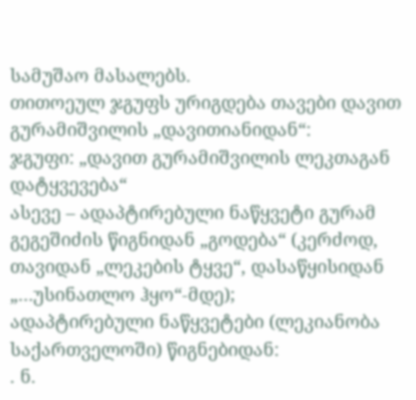სამუშაო მასალებს.
თითოეულ ჯგუფს ურიგდება თავები დავით გურამიშვილის „დავითიანიდან“:
ჯგუფი: „დავით გურამიშვილის ლეკთაგან დატყვევება“
ასევე – ადაპტირებული ნაწყვეტი გურამ გეგეშიძის წიგნიდან „გოდება“ (კერძოდ, თავიდან „ლეკების ტყვე“, დასაწყისიდან „…უსინათლო ჰყო“-მდე);
ადაპტირებული ნაწყვეტები (ლეკიანობა საქართველოში) წიგნებიდან:
. ნ.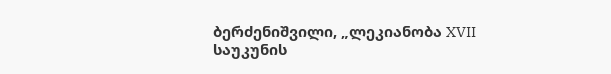ბერძენიშვილი, „ლეკიანობა XVII საუკუნის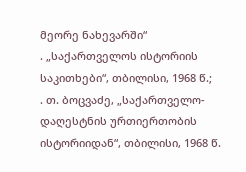მეორე ნახევარში“
. „საქართველოს ისტორიის საკითხები“, თბილისი, 1968 წ.;
. თ. ბოცვაძე, „საქართველო-დაღესტნის ურთიერთობის ისტორიიდან“, თბილისი, 1968 წ.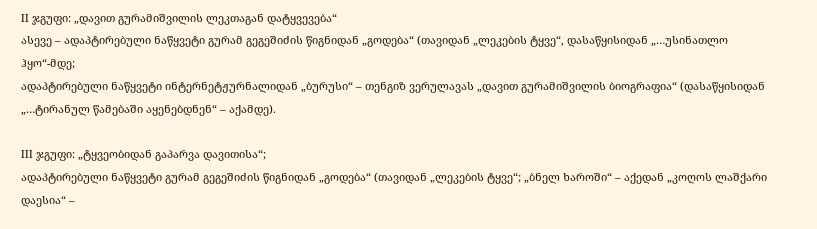II ჯგუფი: „დავით გურამიშვილის ლეკთაგან დატყვევება“
ასევე – ადაპტირებული ნაწყვეტი გურამ გეგეშიძის წიგნიდან „გოდება“ (თავიდან „ლეკების ტყვე“, დასაწყისიდან „…უსინათლო ჰყო“-მდე;
ადაპტირებული ნაწყვეტი ინტერნეტჟურნალიდან „ბურუსი“ – თენგიზ ვერულავას „დავით გურამიშვილის ბიოგრაფია“ (დასაწყისიდან „…ტირანულ წამებაში აყენებდნენ“ – აქამდე).

III ჯგუფი: „ტყვეობიდან გაპარვა დავითისა“;
ადაპტირებული ნაწყვეტი გურამ გეგეშიძის წიგნიდან „გოდება“ (თავიდან „ლეკების ტყვე“; „ბნელ ხაროში“ – აქედან „კოღოს ლაშქარი დაესია“ –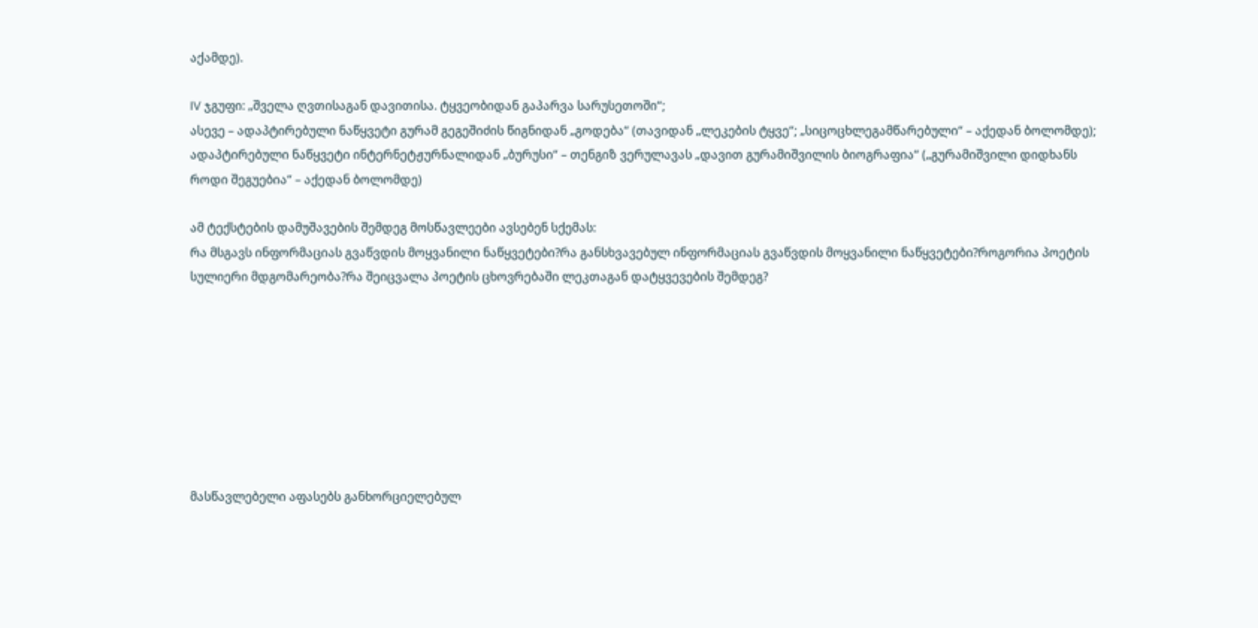აქამდე).

IV ჯგუფი: „შველა ღვთისაგან დავითისა. ტყვეობიდან გაპარვა სარუსეთოში“;
ასევე – ადაპტირებული ნაწყვეტი გურამ გეგეშიძის წიგნიდან „გოდება“ (თავიდან „ლეკების ტყვე“; „სიცოცხლეგამწარებული“ – აქედან ბოლომდე);
ადაპტირებული ნაწყვეტი ინტერნეტჟურნალიდან „ბურუსი“ – თენგიზ ვერულავას „დავით გურამიშვილის ბიოგრაფია“ („გურამიშვილი დიდხანს როდი შეგუებია“ – აქედან ბოლომდე)

ამ ტექსტების დამუშავების შემდეგ მოსწავლეები ავსებენ სქემას:
რა მსგავს ინფორმაციას გვაწვდის მოყვანილი ნაწყვეტები?რა განსხვავებულ ინფორმაციას გვაწვდის მოყვანილი ნაწყვეტები?როგორია პოეტის სულიერი მდგომარეობა?რა შეიცვალა პოეტის ცხოვრებაში ლეკთაგან დატყვევების შემდეგ?








მასწავლებელი აფასებს განხორციელებულ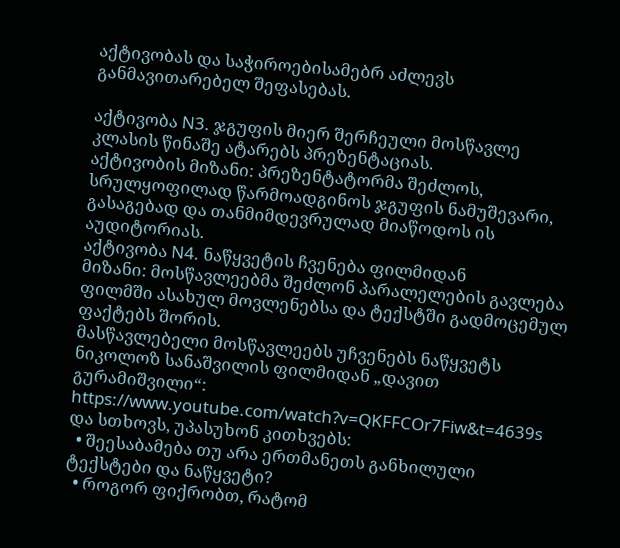აქტივობას და საჭიროებისამებრ აძლევს განმავითარებელ შეფასებას.

აქტივობა N3. ჯგუფის მიერ შერჩეული მოსწავლე კლასის წინაშე ატარებს პრეზენტაციას.
აქტივობის მიზანი: პრეზენტატორმა შეძლოს, სრულყოფილად წარმოადგინოს ჯგუფის ნამუშევარი, გასაგებად და თანმიმდევრულად მიაწოდოს ის აუდიტორიას.
აქტივობა N4. ნაწყვეტის ჩვენება ფილმიდან
მიზანი: მოსწავლეებმა შეძლონ პარალელების გავლება ფილმში ასახულ მოვლენებსა და ტექსტში გადმოცემულ ფაქტებს შორის.
მასწავლებელი მოსწავლეებს უჩვენებს ნაწყვეტს ნიკოლოზ სანაშვილის ფილმიდან „დავით გურამიშვილი“: https://www.youtube.com/watch?v=QKFFCOr7Fiw&t=4639s და სთხოვს, უპასუხონ კითხვებს:
  • შეესაბამება თუ არა ერთმანეთს განხილული ტექსტები და ნაწყვეტი?
  • როგორ ფიქრობთ, რატომ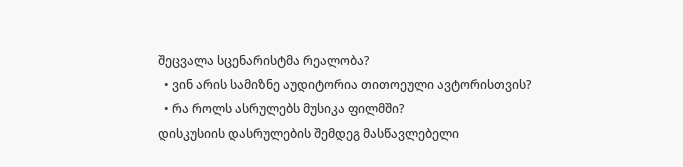შეცვალა სცენარისტმა რეალობა?
  • ვინ არის სამიზნე აუდიტორია თითოეული ავტორისთვის?
  • რა როლს ასრულებს მუსიკა ფილმში?
დისკუსიის დასრულების შემდეგ მასწავლებელი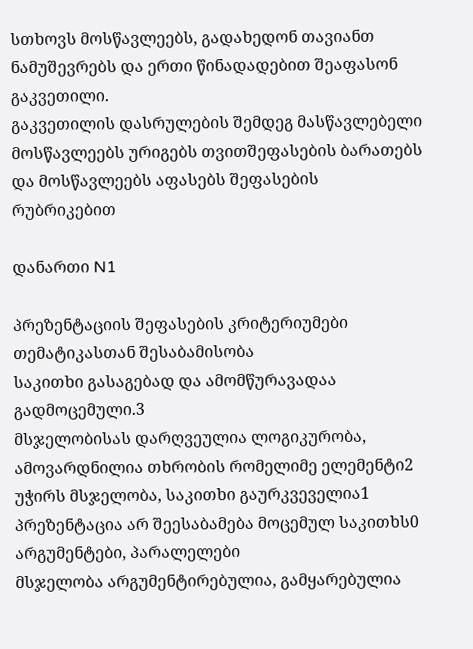სთხოვს მოსწავლეებს, გადახედონ თავიანთ ნამუშევრებს და ერთი წინადადებით შეაფასონ გაკვეთილი.
გაკვეთილის დასრულების შემდეგ მასწავლებელი მოსწავლეებს ურიგებს თვითშეფასების ბარათებს და მოსწავლეებს აფასებს შეფასების რუბრიკებით

დანართი N1

პრეზენტაციის შეფასების კრიტერიუმები
თემატიკასთან შესაბამისობა
საკითხი გასაგებად და ამომწურავადაა გადმოცემული.3
მსჯელობისას დარღვეულია ლოგიკურობა, ამოვარდნილია თხრობის რომელიმე ელემენტი2
უჭირს მსჯელობა, საკითხი გაურკვეველია1
პრეზენტაცია არ შეესაბამება მოცემულ საკითხს0
არგუმენტები, პარალელები
მსჯელობა არგუმენტირებულია, გამყარებულია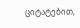ციტატებით,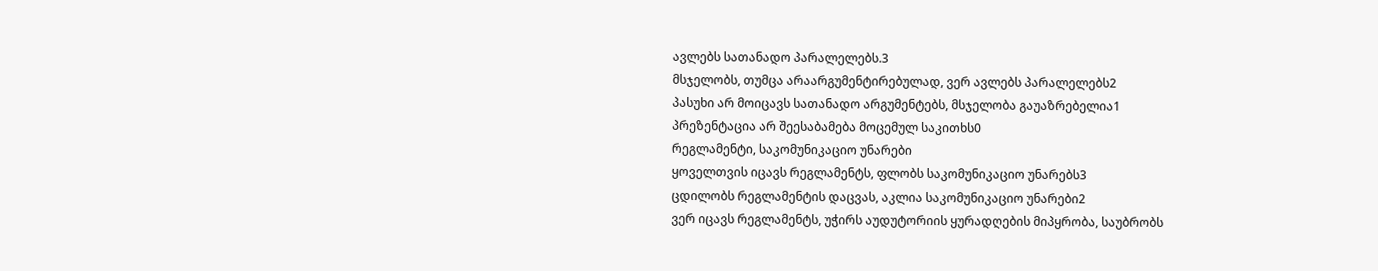ავლებს სათანადო პარალელებს.3
მსჯელობს, თუმცა არაარგუმენტირებულად, ვერ ავლებს პარალელებს2
პასუხი არ მოიცავს სათანადო არგუმენტებს, მსჯელობა გაუაზრებელია1
პრეზენტაცია არ შეესაბამება მოცემულ საკითხს0
რეგლამენტი, საკომუნიკაციო უნარები
ყოველთვის იცავს რეგლამენტს, ფლობს საკომუნიკაციო უნარებს3
ცდილობს რეგლამენტის დაცვას, აკლია საკომუნიკაციო უნარები2
ვერ იცავს რეგლამენტს, უჭირს აუდუტორიის ყურადღების მიპყრობა, საუბრობს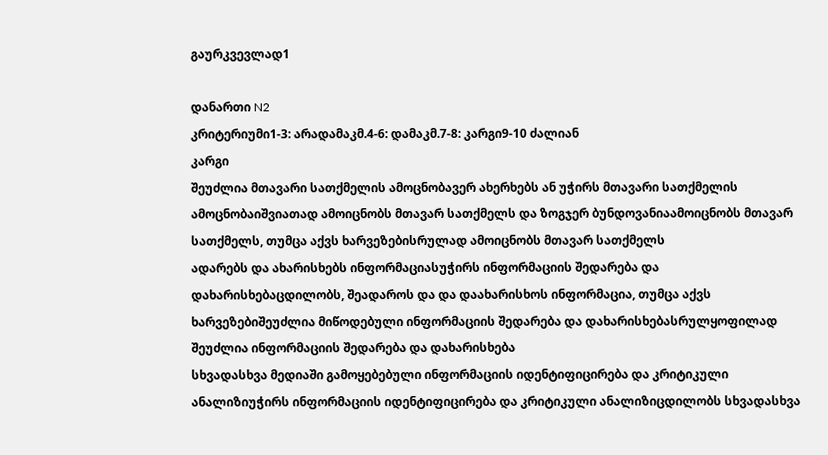გაურკვევლად1

დანართი N2
კრიტერიუმი1-3: არადამაკმ.4-6: დამაკმ.7-8: კარგი9-10 ძალიან
კარგი
შეუძლია მთავარი სათქმელის ამოცნობავერ ახერხებს ან უჭირს მთავარი სათქმელის ამოცნობაიშვიათად ამოიცნობს მთავარ სათქმელს და ზოგჯერ ბუნდოვანიაამოიცნობს მთავარ სათქმელს, თუმცა აქვს ხარვეზებისრულად ამოიცნობს მთავარ სათქმელს
ადარებს და ახარისხებს ინფორმაციასუჭირს ინფორმაციის შედარება და დახარისხებაცდილობს, შეადაროს და და დაახარისხოს ინფორმაცია, თუმცა აქვს ხარვეზებიშეუძლია მიწოდებული ინფორმაციის შედარება და დახარისხებასრულყოფილად შეუძლია ინფორმაციის შედარება და დახარისხება
სხვადასხვა მედიაში გამოყებებული ინფორმაციის იდენტიფიცირება და კრიტიკული ანალიზიუჭირს ინფორმაციის იდენტიფიცირება და კრიტიკული ანალიზიცდილობს სხვადასხვა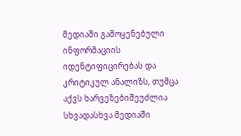მედიაში გამოყენებული ინფორმაციის იდენტიფიცირებას და კრიტიკულ ანალიზს, თუმცა აქვს ხარვეზებიშეუძლია სხვადასხვა მედიაში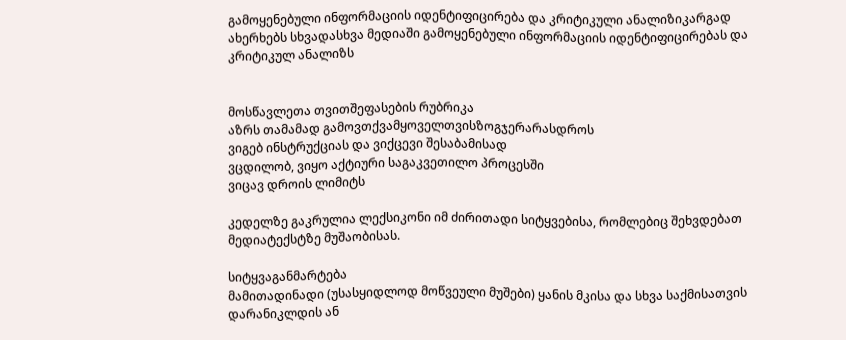გამოყენებული ინფორმაციის იდენტიფიცირება და კრიტიკული ანალიზიკარგად ახერხებს სხვადასხვა მედიაში გამოყენებული ინფორმაციის იდენტიფიცირებას და კრიტიკულ ანალიზს


მოსწავლეთა თვითშეფასების რუბრიკა
აზრს თამამად გამოვთქვამყოველთვისზოგჯერარასდროს
ვიგებ ინსტრუქციას და ვიქცევი შესაბამისად
ვცდილობ, ვიყო აქტიური საგაკვეთილო პროცესში
ვიცავ დროის ლიმიტს

კედელზე გაკრულია ლექსიკონი იმ ძირითადი სიტყვებისა, რომლებიც შეხვდებათ მედიატექსტზე მუშაობისას.

სიტყვაგანმარტება
მამითადინადი (უსასყიდლოდ მოწვეული მუშები) ყანის მკისა და სხვა საქმისათვის
დარანიკლდის ან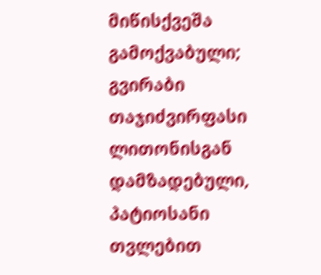მიწისქვეშა გამოქვაბული; გვირაბი
თაჯიძვირფასი ლითონისგან დამზადებული, პატიოსანი თვლებით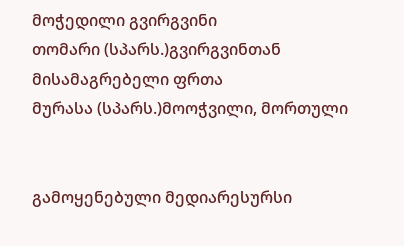მოჭედილი გვირგვინი
თომარი (სპარს.)გვირგვინთან მისამაგრებელი ფრთა
მურასა (სპარს.)მოოჭვილი, მორთული


გამოყენებული მედიარესურსი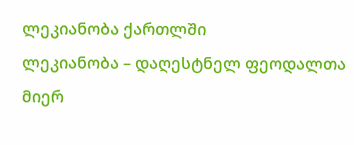ლეკიანობა ქართლში
ლეკიანობა – დაღესტნელ ფეოდალთა მიერ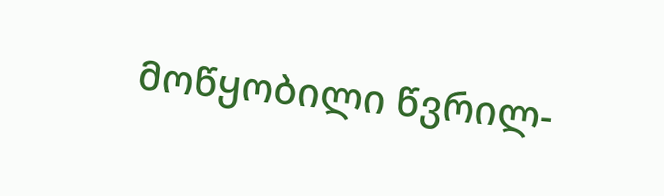მოწყობილი წვრილ-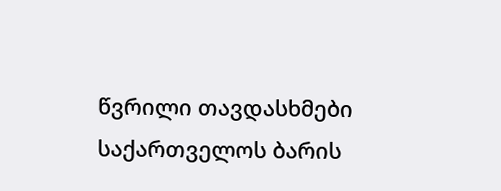წვრილი თავდასხმები საქართველოს ბარის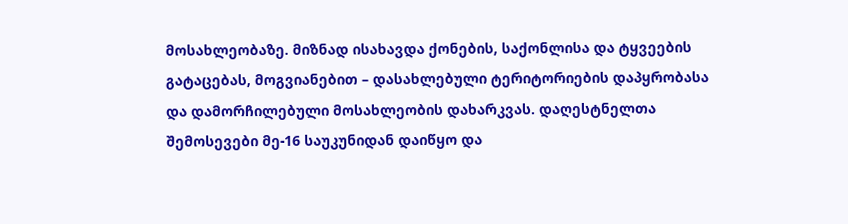მოსახლეობაზე. მიზნად ისახავდა ქონების, საქონლისა და ტყვეების გატაცებას, მოგვიანებით – დასახლებული ტერიტორიების დაპყრობასა და დამორჩილებული მოსახლეობის დახარკვას. დაღესტნელთა შემოსევები მე-16 საუკუნიდან დაიწყო და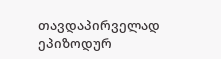თავდაპირველად ეპიზოდურ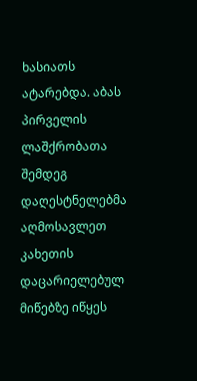ხასიათს ატარებდა. აბას პირველის ლაშქრობათა შემდეგ დაღესტნელებმა აღმოსავლეთ კახეთის დაცარიელებულ მიწებზე იწყეს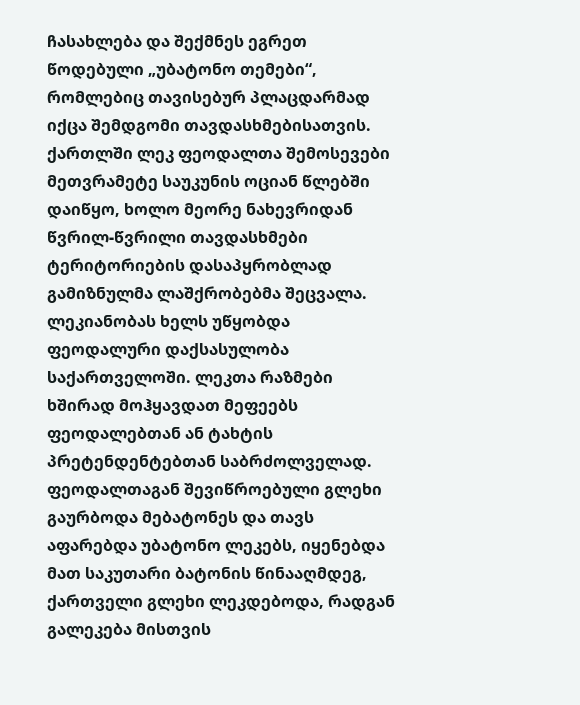ჩასახლება და შექმნეს ეგრეთ წოდებული „უბატონო თემები“, რომლებიც თავისებურ პლაცდარმად იქცა შემდგომი თავდასხმებისათვის. ქართლში ლეკ ფეოდალთა შემოსევები მეთვრამეტე საუკუნის ოციან წლებში დაიწყო, ხოლო მეორე ნახევრიდან წვრილ-წვრილი თავდასხმები ტერიტორიების დასაპყრობლად გამიზნულმა ლაშქრობებმა შეცვალა.
ლეკიანობას ხელს უწყობდა ფეოდალური დაქსასულობა საქართველოში. ლეკთა რაზმები ხშირად მოჰყავდათ მეფეებს ფეოდალებთან ან ტახტის პრეტენდენტებთან საბრძოლველად. ფეოდალთაგან შევიწროებული გლეხი გაურბოდა მებატონეს და თავს აფარებდა უბატონო ლეკებს, იყენებდა მათ საკუთარი ბატონის წინააღმდეგ, ქართველი გლეხი ლეკდებოდა, რადგან გალეკება მისთვის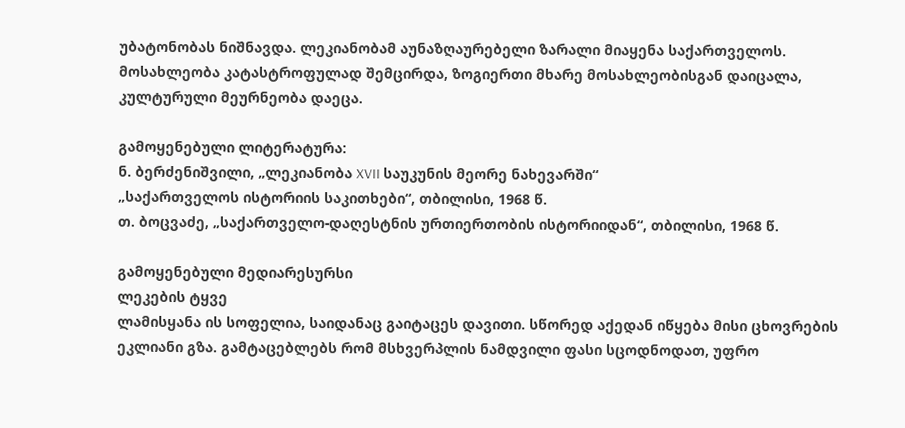უბატონობას ნიშნავდა. ლეკიანობამ აუნაზღაურებელი ზარალი მიაყენა საქართველოს. მოსახლეობა კატასტროფულად შემცირდა, ზოგიერთი მხარე მოსახლეობისგან დაიცალა, კულტურული მეურნეობა დაეცა.

გამოყენებული ლიტერატურა:
ნ. ბერძენიშვილი, „ლეკიანობა XVII საუკუნის მეორე ნახევარში“
„საქართველოს ისტორიის საკითხები“, თბილისი, 1968 წ.
თ. ბოცვაძე, „საქართველო-დაღესტნის ურთიერთობის ისტორიიდან“, თბილისი, 1968 წ.

გამოყენებული მედიარესურსი
ლეკების ტყვე
ლამისყანა ის სოფელია, საიდანაც გაიტაცეს დავითი. სწორედ აქედან იწყება მისი ცხოვრების ეკლიანი გზა. გამტაცებლებს რომ მსხვერპლის ნამდვილი ფასი სცოდნოდათ, უფრო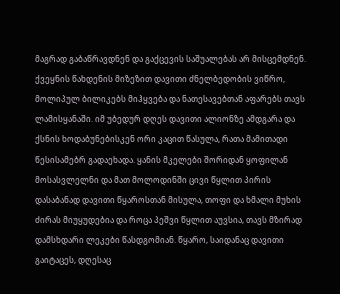მაგრად გაბაწრავდნენ და გაქცევის საშუალებას არ მისცემდნენ. ქვეყნის წახდენის მიზეზით დავითი ძნელბედობის ვიწრო, მოლიპულ ბილიკებს მიჰყვება და ნათესავებთან აფარებს თავს ლამისყანაში. იმ უბედურ დღეს დავითი ალიონზე ამდგარა და ქსნის ხოდაბუნებისკენ ორი კაცით წასულა, რათა მამითადი წესისამებრ გადაეხადა. ყანის მკელები შორიდან ყოფილან მოსასვლელნი და მათ მოლოდინში ცივი წყლით პირის დასაბანად დავითი წყაროსთან მისულა, თოფი და ხმალი მუხის ძირას მიუყუდებია და როცა პეშვი წყლით აუვსია, თავს მზირად დამსხდარი ლეკები წასდგომიან. წყარო, საიდანაც დავითი გაიტაცეს, დღესაც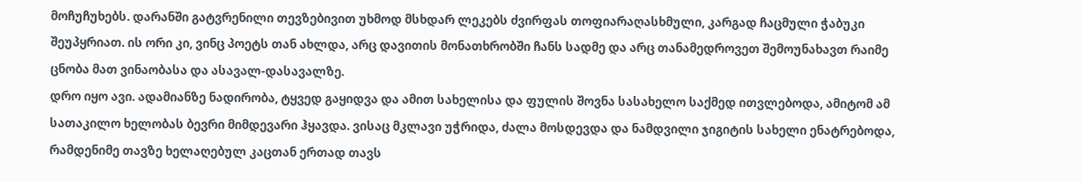მოჩუჩუხებს. დარანში გატვრენილი თევზებივით უხმოდ მსხდარ ლეკებს ძვირფას თოფიარაღასხმული, კარგად ჩაცმული ჭაბუკი შეუპყრიათ. ის ორი კი, ვინც პოეტს თან ახლდა, არც დავითის მონათხრობში ჩანს სადმე და არც თანამედროვეთ შემოუნახავთ რაიმე ცნობა მათ ვინაობასა და ასავალ-დასავალზე.
დრო იყო ავი. ადამიანზე ნადირობა, ტყვედ გაყიდვა და ამით სახელისა და ფულის შოვნა სასახელო საქმედ ითვლებოდა, ამიტომ ამ სათაკილო ხელობას ბევრი მიმდევარი ჰყავდა. ვისაც მკლავი უჭრიდა, ძალა მოსდევდა და ნამდვილი ჯიგიტის სახელი ენატრებოდა, რამდენიმე თავზე ხელაღებულ კაცთან ერთად თავს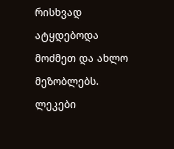რისხვად ატყდებოდა მოძმეთ და ახლო მეზობლებს.
ლეკები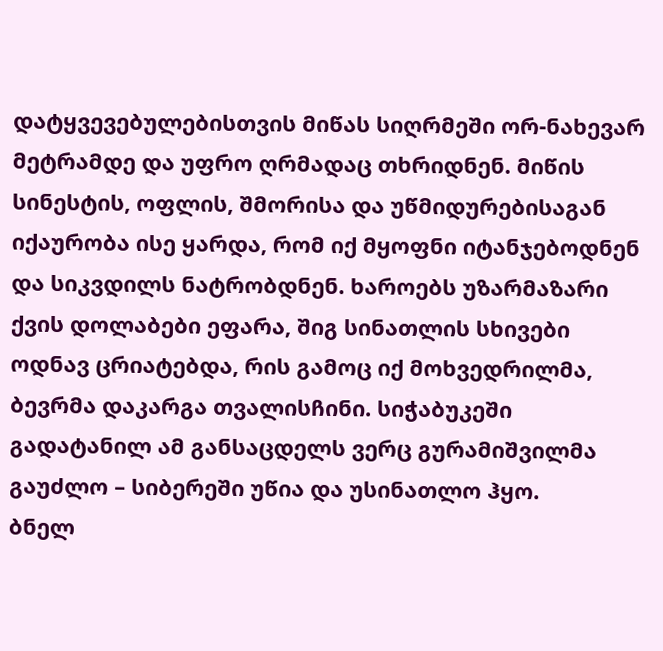დატყვევებულებისთვის მიწას სიღრმეში ორ-ნახევარ მეტრამდე და უფრო ღრმადაც თხრიდნენ. მიწის სინესტის, ოფლის, შმორისა და უწმიდურებისაგან იქაურობა ისე ყარდა, რომ იქ მყოფნი იტანჯებოდნენ და სიკვდილს ნატრობდნენ. ხაროებს უზარმაზარი ქვის დოლაბები ეფარა, შიგ სინათლის სხივები ოდნავ ცრიატებდა, რის გამოც იქ მოხვედრილმა, ბევრმა დაკარგა თვალისჩინი. სიჭაბუკეში გადატანილ ამ განსაცდელს ვერც გურამიშვილმა გაუძლო – სიბერეში უწია და უსინათლო ჰყო.
ბნელ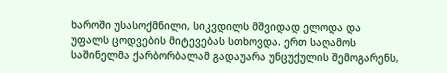ხაროში უსასოქმნილი, სიკვდილს მშვიდად ელოდა და უფალს ცოდვების მიტევებას სთხოვდა. ერთ საღამოს საშინელმა ქარბორბალამ გადაუარა უნცუქულის შემოგარენს,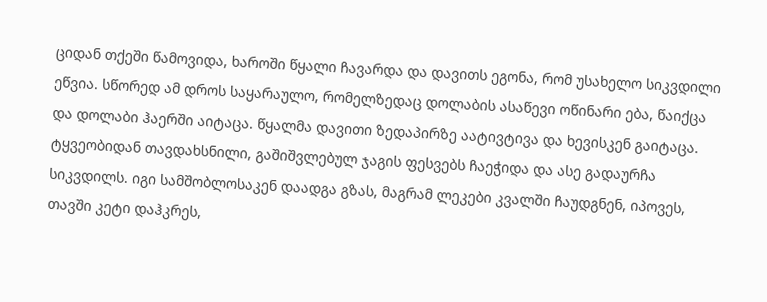ციდან თქეში წამოვიდა, ხაროში წყალი ჩავარდა და დავითს ეგონა, რომ უსახელო სიკვდილი ეწვია. სწორედ ამ დროს საყარაულო, რომელზედაც დოლაბის ასაწევი ოწინარი ება, წაიქცა და დოლაბი ჰაერში აიტაცა. წყალმა დავითი ზედაპირზე აატივტივა და ხევისკენ გაიტაცა. ტყვეობიდან თავდახსნილი, გაშიშვლებულ ჯაგის ფესვებს ჩაეჭიდა და ასე გადაურჩა სიკვდილს. იგი სამშობლოსაკენ დაადგა გზას, მაგრამ ლეკები კვალში ჩაუდგნენ, იპოვეს, თავში კეტი დაჰკრეს,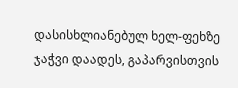დასისხლიანებულ ხელ-ფეხზე ჯაჭვი დაადეს, გაპარვისთვის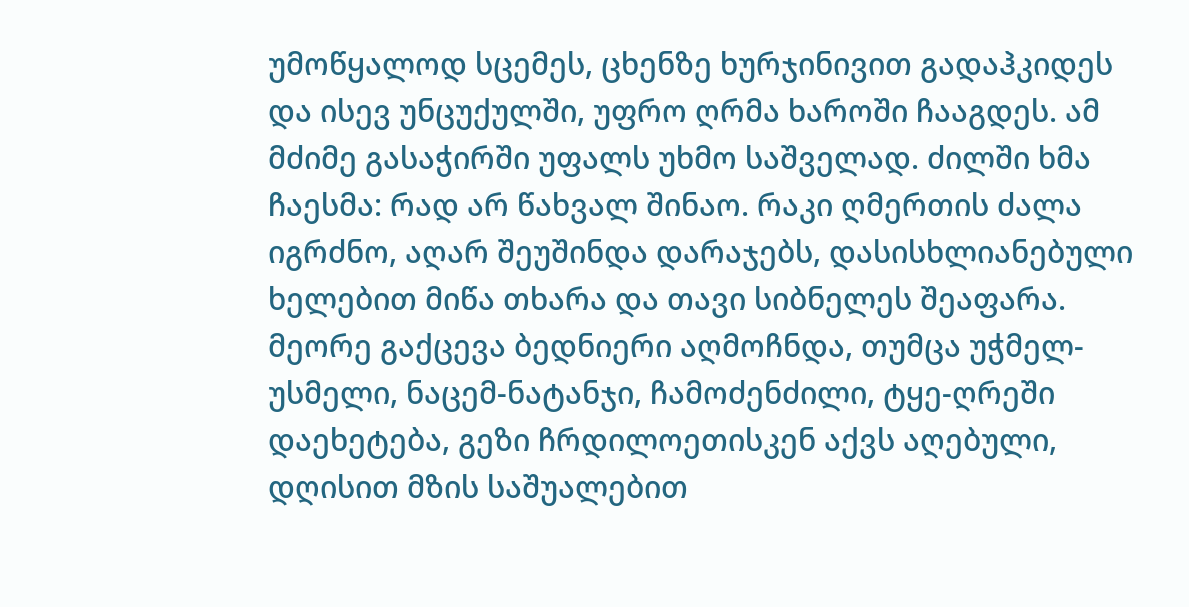უმოწყალოდ სცემეს, ცხენზე ხურჯინივით გადაჰკიდეს და ისევ უნცუქულში, უფრო ღრმა ხაროში ჩააგდეს. ამ მძიმე გასაჭირში უფალს უხმო საშველად. ძილში ხმა ჩაესმა: რად არ წახვალ შინაო. რაკი ღმერთის ძალა იგრძნო, აღარ შეუშინდა დარაჯებს, დასისხლიანებული ხელებით მიწა თხარა და თავი სიბნელეს შეაფარა. მეორე გაქცევა ბედნიერი აღმოჩნდა, თუმცა უჭმელ-უსმელი, ნაცემ-ნატანჯი, ჩამოძენძილი, ტყე-ღრეში დაეხეტება, გეზი ჩრდილოეთისკენ აქვს აღებული, დღისით მზის საშუალებით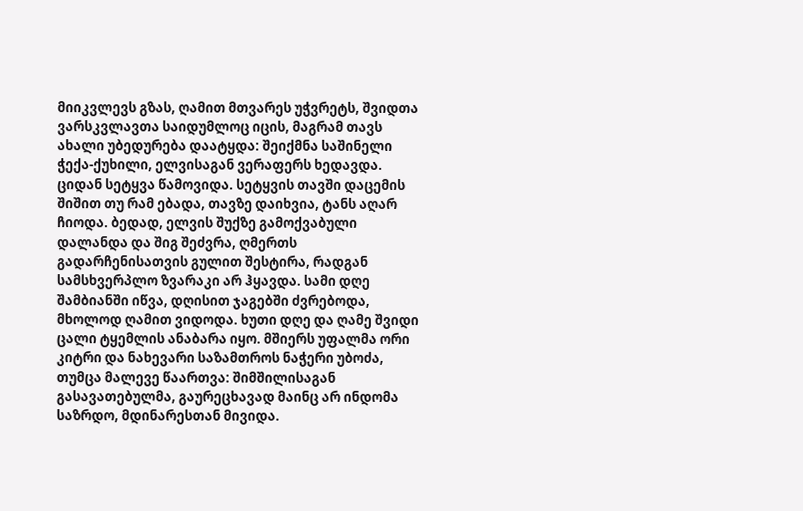მიიკვლევს გზას, ღამით მთვარეს უჭვრეტს, შვიდთა ვარსკვლავთა საიდუმლოც იცის, მაგრამ თავს ახალი უბედურება დაატყდა: შეიქმნა საშინელი ჭექა-ქუხილი, ელვისაგან ვერაფერს ხედავდა. ციდან სეტყვა წამოვიდა. სეტყვის თავში დაცემის შიშით თუ რამ ებადა, თავზე დაიხვია, ტანს აღარ ჩიოდა. ბედად, ელვის შუქზე გამოქვაბული დალანდა და შიგ შეძვრა, ღმერთს გადარჩენისათვის გულით შესტირა, რადგან სამსხვერპლო ზვარაკი არ ჰყავდა. სამი დღე შამბიანში იწვა, დღისით ჯაგებში ძვრებოდა, მხოლოდ ღამით ვიდოდა. ხუთი დღე და ღამე შვიდი ცალი ტყემლის ანაბარა იყო. მშიერს უფალმა ორი კიტრი და ნახევარი საზამთროს ნაჭერი უბოძა, თუმცა მალევე წაართვა: შიმშილისაგან გასავათებულმა, გაურეცხავად მაინც არ ინდომა საზრდო, მდინარესთან მივიდა.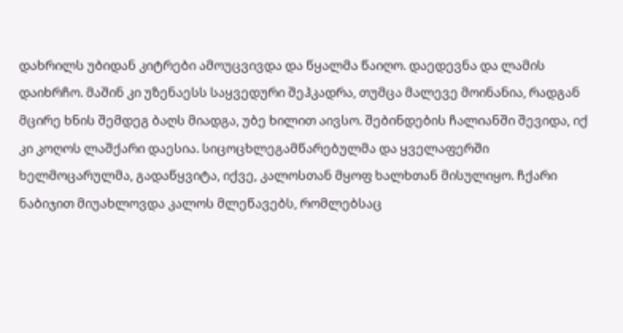დახრილს უბიდან კიტრები ამოუცვივდა და წყალმა წაიღო. დაედევნა და ლამის დაიხრჩო. მაშინ კი უზენაესს საყვედური შეჰკადრა, თუმცა მალევე მოინანია, რადგან მცირე ხნის შემდეგ ბაღს მიადგა, უბე ხილით აივსო. შებინდების ჩალიანში შევიდა, იქ კი კოღოს ლაშქარი დაესია. სიცოცხლეგამწარებულმა და ყველაფერში ხელმოცარულმა, გადაწყვიტა, იქვე, კალოსთან მყოფ ხალხთან მისულიყო. ჩქარი ნაბიჯით მიუახლოვდა კალოს მლეწავებს, რომლებსაც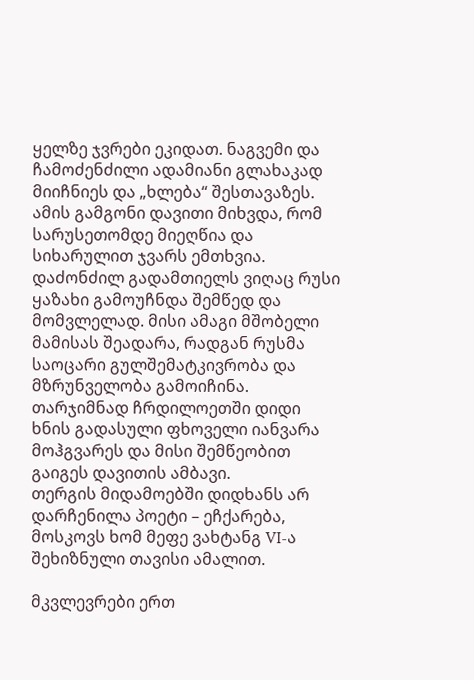ყელზე ჯვრები ეკიდათ. ნაგვემი და ჩამოძენძილი ადამიანი გლახაკად მიიჩნიეს და „ხლება“ შესთავაზეს. ამის გამგონი დავითი მიხვდა, რომ სარუსეთომდე მიეღწია და სიხარულით ჯვარს ემთხვია.
დაძონძილ გადამთიელს ვიღაც რუსი ყაზახი გამოუჩნდა შემწედ და მომვლელად. მისი ამაგი მშობელი მამისას შეადარა, რადგან რუსმა საოცარი გულშემატკივრობა და მზრუნველობა გამოიჩინა. თარჯიმნად ჩრდილოეთში დიდი ხნის გადასული ფხოველი იანვარა მოჰგვარეს და მისი შემწეობით გაიგეს დავითის ამბავი.
თერგის მიდამოებში დიდხანს არ დარჩენილა პოეტი – ეჩქარება, მოსკოვს ხომ მეფე ვახტანგ VI-ა შეხიზნული თავისი ამალით.

მკვლევრები ერთ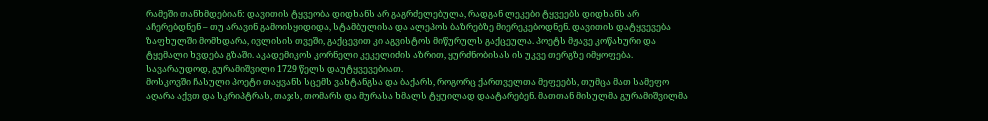რამეში თანხმდებიან: დავითის ტყვეობა დიდხანს არ გაგრძელებულა, რადგან ლეკები ტყვეებს დიდხანს არ აჩერებდნენ – თუ არავინ გამოისყიდიდა, სტამბულისა და ალეპოს ბაზრებზე მიერეკებოდნენ. დავითის დატყვევება ზაფხულში მომხდარა, ივლისის თვეში, გაქცევით კი აგვისტოს მიწურულს გაქცეულა. პოეტს მჟავე კოწახური და ტყემალი ხვდება გზაში. აკადემიკოს კორნელი კეკელიძის აზრით, ყურძნობისას ის უკვე თერგზე იმყოფება.
სავარაუდოდ, გურამიშვილი 1729 წელს დაუტყვევებიათ.
მოსკოვში ჩასული პოეტი თაყვანს სცემს ვახტანგსა და ბაქარს, როგორც ქართველთა მეფეებს, თუმცა მათ სამეფო აღარა აქვთ და სკრიპტრას, თაჯს, თომარს და მურასა ხმალს ტყუილად დაატარებენ. მათთან მისულმა გურამიშვილმა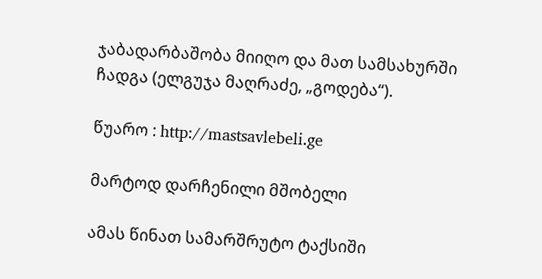ჯაბადარბაშობა მიიღო და მათ სამსახურში ჩადგა (ელგუჯა მაღრაძე, „გოდება“).

წუარო : http://mastsavlebeli.ge

მარტოდ დარჩენილი მშობელი

ამას წინათ სამარშრუტო ტაქსიში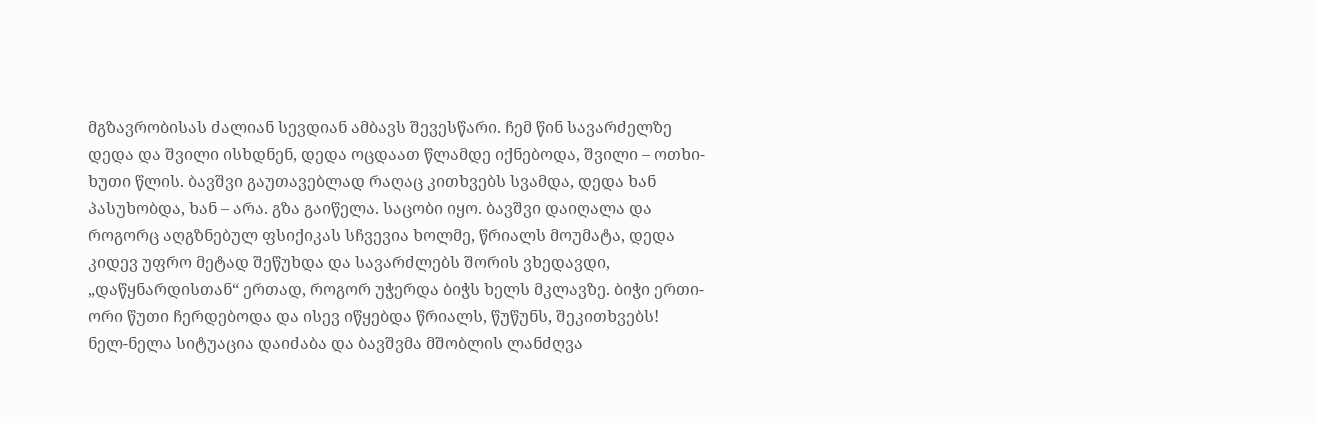მგზავრობისას ძალიან სევდიან ამბავს შევესწარი. ჩემ წინ სავარძელზე დედა და შვილი ისხდნენ, დედა ოცდაათ წლამდე იქნებოდა, შვილი – ოთხი-ხუთი წლის. ბავშვი გაუთავებლად რაღაც კითხვებს სვამდა, დედა ხან პასუხობდა, ხან – არა. გზა გაიწელა. საცობი იყო. ბავშვი დაიღალა და როგორც აღგზნებულ ფსიქიკას სჩვევია ხოლმე, წრიალს მოუმატა, დედა კიდევ უფრო მეტად შეწუხდა და სავარძლებს შორის ვხედავდი,  „დაწყნარდისთან“ ერთად, როგორ უჭერდა ბიჭს ხელს მკლავზე. ბიჭი ერთი-ორი წუთი ჩერდებოდა და ისევ იწყებდა წრიალს, წუწუნს, შეკითხვებს!
ნელ-ნელა სიტუაცია დაიძაბა და ბავშვმა მშობლის ლანძღვა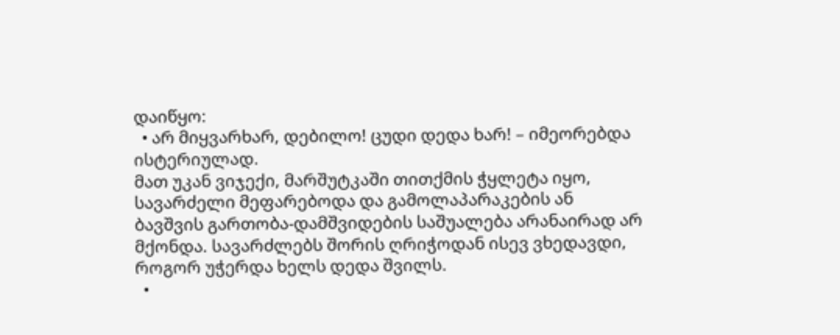დაიწყო:
  • არ მიყვარხარ, დებილო! ცუდი დედა ხარ! – იმეორებდა ისტერიულად.
მათ უკან ვიჯექი, მარშუტკაში თითქმის ჭყლეტა იყო, სავარძელი მეფარებოდა და გამოლაპარაკების ან ბავშვის გართობა-დამშვიდების საშუალება არანაირად არ მქონდა. სავარძლებს შორის ღრიჭოდან ისევ ვხედავდი, როგორ უჭერდა ხელს დედა შვილს.
  •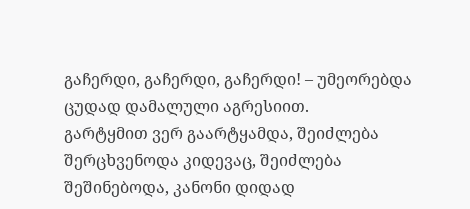გაჩერდი, გაჩერდი, გაჩერდი! – უმეორებდა ცუდად დამალული აგრესიით.
გარტყმით ვერ გაარტყამდა, შეიძლება შერცხვენოდა კიდევაც, შეიძლება შეშინებოდა, კანონი დიდად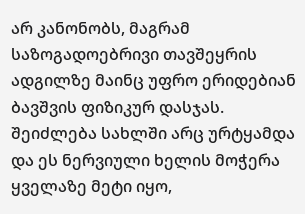არ კანონობს, მაგრამ საზოგადოებრივი თავშეყრის ადგილზე მაინც უფრო ერიდებიან ბავშვის ფიზიკურ დასჯას. შეიძლება სახლში არც ურტყამდა და ეს ნერვიული ხელის მოჭერა ყველაზე მეტი იყო,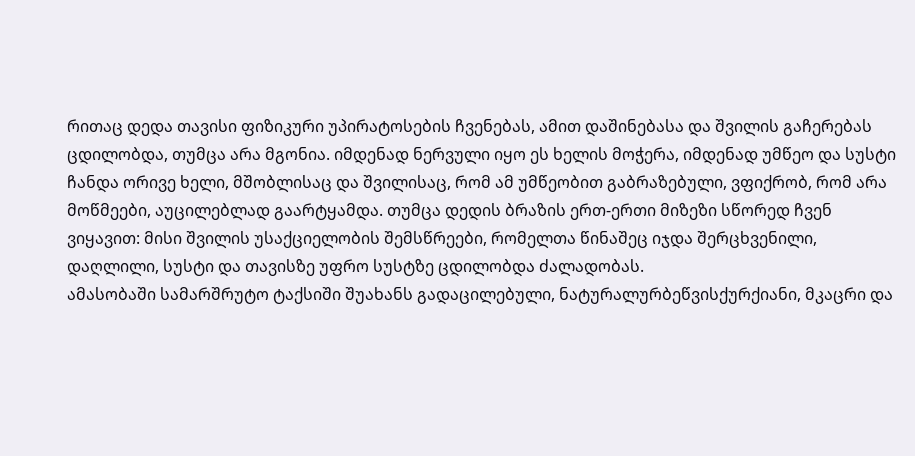რითაც დედა თავისი ფიზიკური უპირატოსების ჩვენებას, ამით დაშინებასა და შვილის გაჩერებას ცდილობდა, თუმცა არა მგონია. იმდენად ნერვული იყო ეს ხელის მოჭერა, იმდენად უმწეო და სუსტი ჩანდა ორივე ხელი, მშობლისაც და შვილისაც, რომ ამ უმწეობით გაბრაზებული, ვფიქრობ, რომ არა მოწმეები, აუცილებლად გაარტყამდა. თუმცა დედის ბრაზის ერთ-ერთი მიზეზი სწორედ ჩვენ ვიყავით: მისი შვილის უსაქციელობის შემსწრეები, რომელთა წინაშეც იჯდა შერცხვენილი, დაღლილი, სუსტი და თავისზე უფრო სუსტზე ცდილობდა ძალადობას.
ამასობაში სამარშრუტო ტაქსიში შუახანს გადაცილებული, ნატურალურბეწვისქურქიანი, მკაცრი და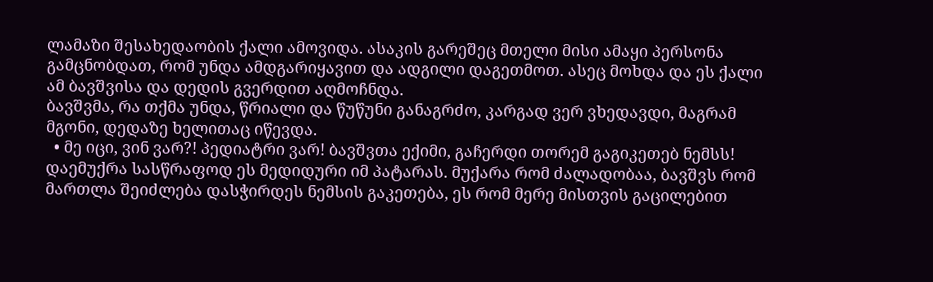ლამაზი შესახედაობის ქალი ამოვიდა. ასაკის გარეშეც მთელი მისი ამაყი პერსონა გამცნობდათ, რომ უნდა ამდგარიყავით და ადგილი დაგეთმოთ. ასეც მოხდა და ეს ქალი ამ ბავშვისა და დედის გვერდით აღმოჩნდა.
ბავშვმა, რა თქმა უნდა, წრიალი და წუწუნი განაგრძო, კარგად ვერ ვხედავდი, მაგრამ მგონი, დედაზე ხელითაც იწევდა.
  • მე იცი, ვინ ვარ?! პედიატრი ვარ! ბავშვთა ექიმი, გაჩერდი თორემ გაგიკეთებ ნემსს! დაემუქრა სასწრაფოდ ეს მედიდური იმ პატარას. მუქარა რომ ძალადობაა, ბავშვს რომ მართლა შეიძლება დასჭირდეს ნემსის გაკეთება, ეს რომ მერე მისთვის გაცილებით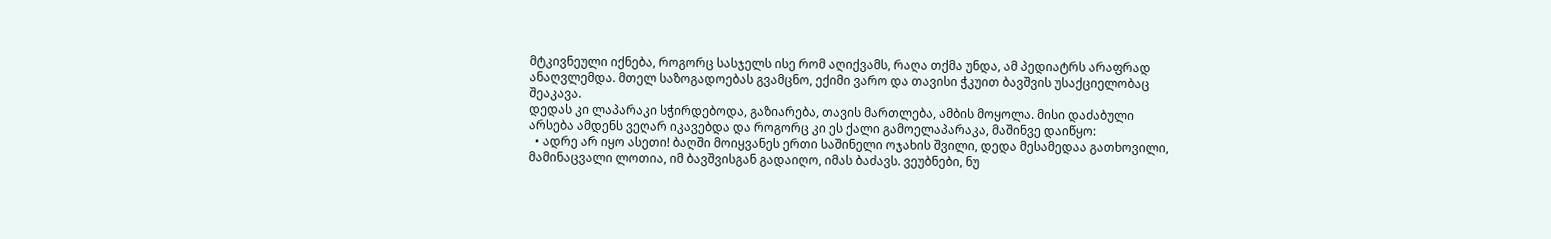მტკივნეული იქნება, როგორც სასჯელს ისე რომ აღიქვამს, რაღა თქმა უნდა, ამ პედიატრს არაფრად ანაღვლემდა. მთელ საზოგადოებას გვამცნო, ექიმი ვარო და თავისი ჭკუით ბავშვის უსაქციელობაც შეაკავა.
დედას კი ლაპარაკი სჭირდებოდა, გაზიარება, თავის მართლება, ამბის მოყოლა. მისი დაძაბული არსება ამდენს ვეღარ იკავებდა და როგორც კი ეს ქალი გამოელაპარაკა, მაშინვე დაიწყო:
  • ადრე არ იყო ასეთი! ბაღში მოიყვანეს ერთი საშინელი ოჯახის შვილი, დედა მესამედაა გათხოვილი, მამინაცვალი ლოთია, იმ ბავშვისგან გადაიღო, იმას ბაძავს. ვეუბნები, ნუ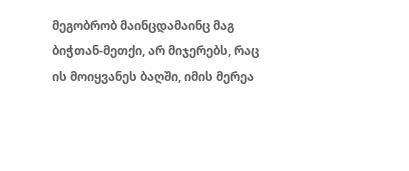მეგობრობ მაინცდამაინც მაგ ბიჭთან-მეთქი, არ მიჯერებს, რაც ის მოიყვანეს ბაღში, იმის მერეა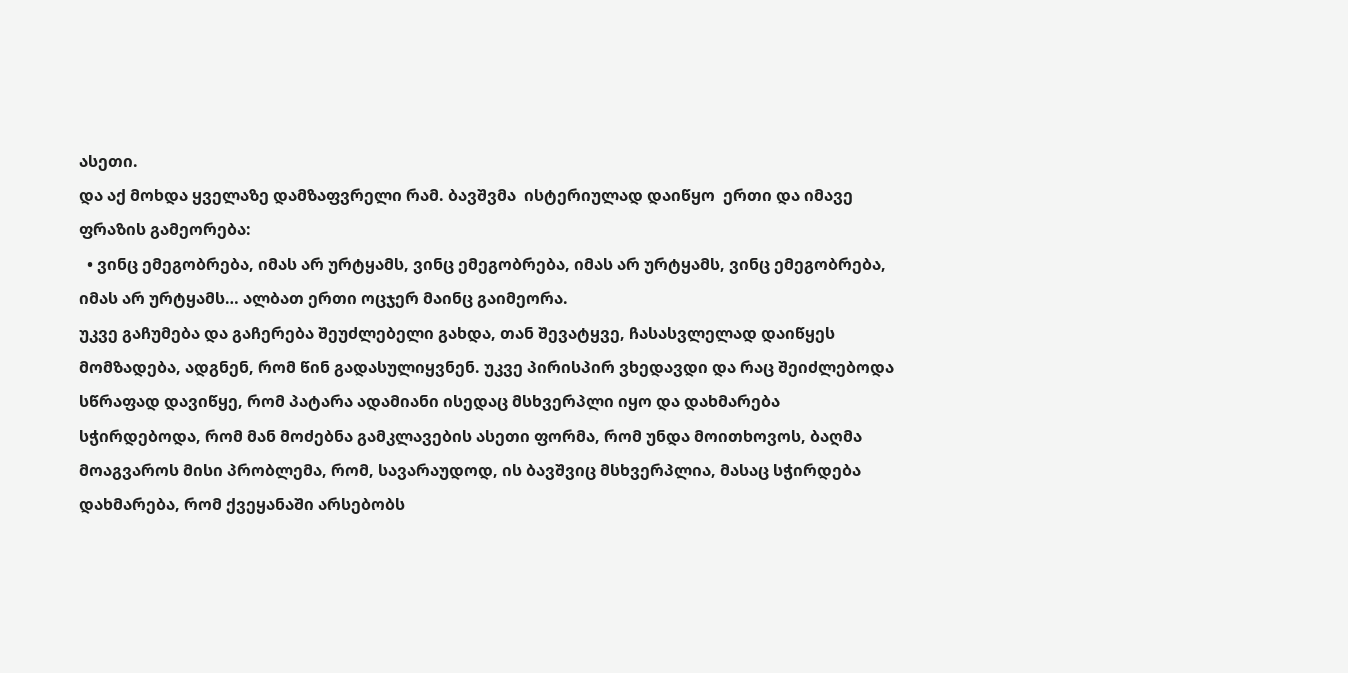ასეთი.
და აქ მოხდა ყველაზე დამზაფვრელი რამ. ბავშვმა  ისტერიულად დაიწყო  ერთი და იმავე ფრაზის გამეორება:
  • ვინც ემეგობრება, იმას არ ურტყამს, ვინც ემეგობრება, იმას არ ურტყამს, ვინც ემეგობრება, იმას არ ურტყამს… ალბათ ერთი ოცჯერ მაინც გაიმეორა.
უკვე გაჩუმება და გაჩერება შეუძლებელი გახდა, თან შევატყვე, ჩასასვლელად დაიწყეს მომზადება, ადგნენ, რომ წინ გადასულიყვნენ. უკვე პირისპირ ვხედავდი და რაც შეიძლებოდა სწრაფად დავიწყე, რომ პატარა ადამიანი ისედაც მსხვერპლი იყო და დახმარება სჭირდებოდა, რომ მან მოძებნა გამკლავების ასეთი ფორმა, რომ უნდა მოითხოვოს, ბაღმა მოაგვაროს მისი პრობლემა, რომ, სავარაუდოდ, ის ბავშვიც მსხვერპლია, მასაც სჭირდება დახმარება, რომ ქვეყანაში არსებობს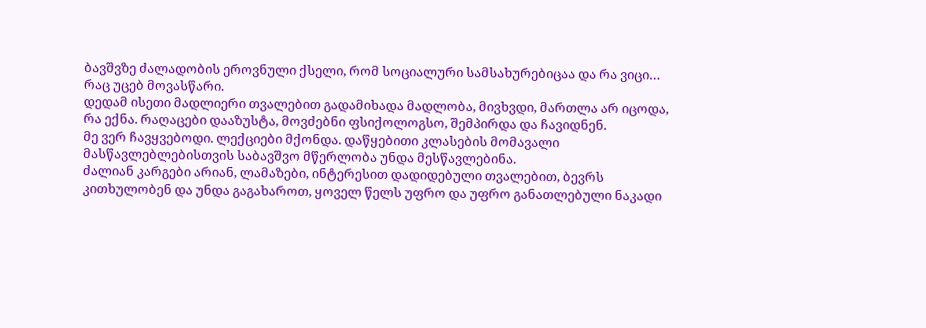ბავშვზე ძალადობის ეროვნული ქსელი, რომ სოციალური სამსახურებიცაა და რა ვიცი… რაც უცებ მოვასწარი.
დედამ ისეთი მადლიერი თვალებით გადამიხადა მადლობა, მივხვდი, მართლა არ იცოდა, რა ექნა. რაღაცები დააზუსტა, მოვძებნი ფსიქოლოგსო, შემპირდა და ჩავიდნენ.
მე ვერ ჩავყვებოდი. ლექციები მქონდა. დაწყებითი კლასების მომავალი მასწავლებლებისთვის საბავშვო მწერლობა უნდა მესწავლებინა.
ძალიან კარგები არიან, ლამაზები, ინტერესით დადიდებული თვალებით, ბევრს კითხულობენ და უნდა გაგახაროთ, ყოველ წელს უფრო და უფრო განათლებული ნაკადი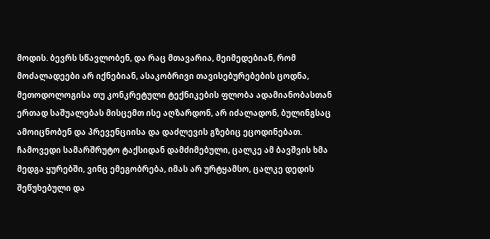მოდის. ბევრს სწავლობენ, და რაც მთავარია, მეიმედებიან, რომ მოძალადეები არ იქნებიან, ასაკობრივი თავისებურებების ცოდნა, მეთოდოლოგისა თუ კონკრეტული ტექნიკების ფლობა ადამიანობასთან ერთად საშუალებას მისცემთ ისე აღზარდონ, არ იძალადონ, ბულინგსაც ამოიცნობენ და პრევენციისა და დაძლევის გზებიც ეცოდინებათ.
ჩამოვედი სამარშრუტო ტაქსიდან დამძიმებული, ცალკე ამ ბავშვის ხმა მედგა ყურებში, ვინც ემეგობრება, იმას არ ურტყამსო, ცალკე დედის შეწუხებული და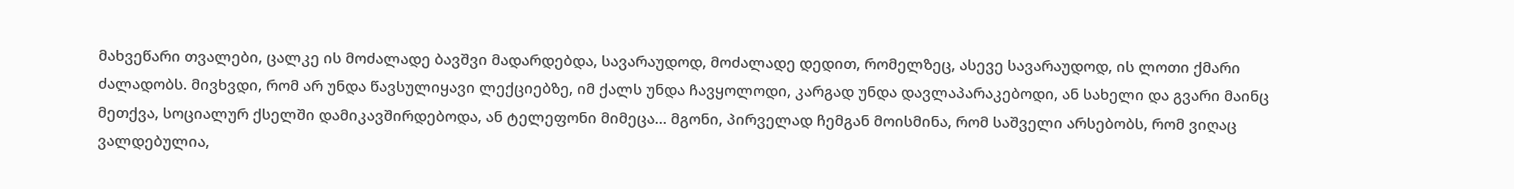მახვეწარი თვალები, ცალკე ის მოძალადე ბავშვი მადარდებდა, სავარაუდოდ, მოძალადე დედით, რომელზეც, ასევე სავარაუდოდ, ის ლოთი ქმარი ძალადობს. მივხვდი, რომ არ უნდა წავსულიყავი ლექციებზე, იმ ქალს უნდა ჩავყოლოდი, კარგად უნდა დავლაპარაკებოდი, ან სახელი და გვარი მაინც მეთქვა, სოციალურ ქსელში დამიკავშირდებოდა, ან ტელეფონი მიმეცა… მგონი, პირველად ჩემგან მოისმინა, რომ საშველი არსებობს, რომ ვიღაც ვალდებულია,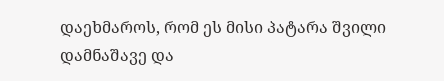დაეხმაროს, რომ ეს მისი პატარა შვილი დამნაშავე და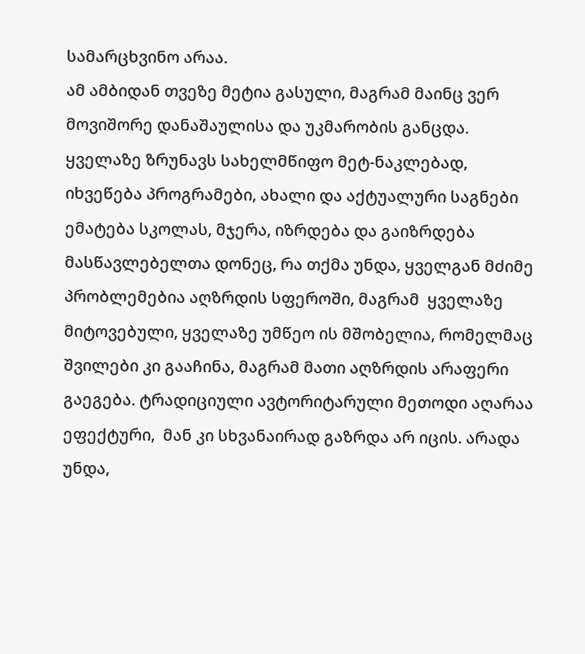სამარცხვინო არაა.
ამ ამბიდან თვეზე მეტია გასული, მაგრამ მაინც ვერ მოვიშორე დანაშაულისა და უკმარობის განცდა. ყველაზე ზრუნავს სახელმწიფო მეტ-ნაკლებად, იხვეწება პროგრამები, ახალი და აქტუალური საგნები ემატება სკოლას, მჯერა, იზრდება და გაიზრდება მასწავლებელთა დონეც, რა თქმა უნდა, ყველგან მძიმე პრობლემებია აღზრდის სფეროში, მაგრამ  ყველაზე მიტოვებული, ყველაზე უმწეო ის მშობელია, რომელმაც შვილები კი გააჩინა, მაგრამ მათი აღზრდის არაფერი გაეგება. ტრადიციული ავტორიტარული მეთოდი აღარაა  ეფექტური,  მან კი სხვანაირად გაზრდა არ იცის. არადა უნდა,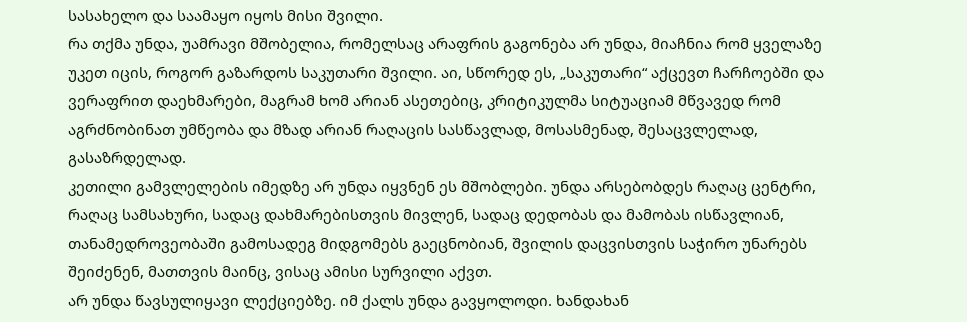სასახელო და საამაყო იყოს მისი შვილი.
რა თქმა უნდა, უამრავი მშობელია, რომელსაც არაფრის გაგონება არ უნდა, მიაჩნია რომ ყველაზე უკეთ იცის, როგორ გაზარდოს საკუთარი შვილი. აი, სწორედ ეს, „საკუთარი“ აქცევთ ჩარჩოებში და ვერაფრით დაეხმარები, მაგრამ ხომ არიან ასეთებიც, კრიტიკულმა სიტუაციამ მწვავედ რომ აგრძნობინათ უმწეობა და მზად არიან რაღაცის სასწავლად, მოსასმენად, შესაცვლელად, გასაზრდელად.
კეთილი გამვლელების იმედზე არ უნდა იყვნენ ეს მშობლები. უნდა არსებობდეს რაღაც ცენტრი, რაღაც სამსახური, სადაც დახმარებისთვის მივლენ, სადაც დედობას და მამობას ისწავლიან, თანამედროვეობაში გამოსადეგ მიდგომებს გაეცნობიან, შვილის დაცვისთვის საჭირო უნარებს შეიძენენ, მათთვის მაინც, ვისაც ამისი სურვილი აქვთ.
არ უნდა წავსულიყავი ლექციებზე. იმ ქალს უნდა გავყოლოდი. ხანდახან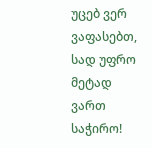უცებ ვერ ვაფასებთ, სად უფრო მეტად ვართ საჭირო!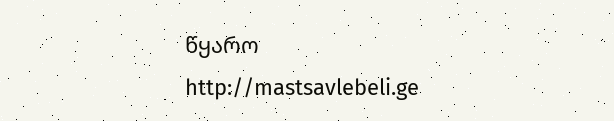წყარო
http://mastsavlebeli.ge